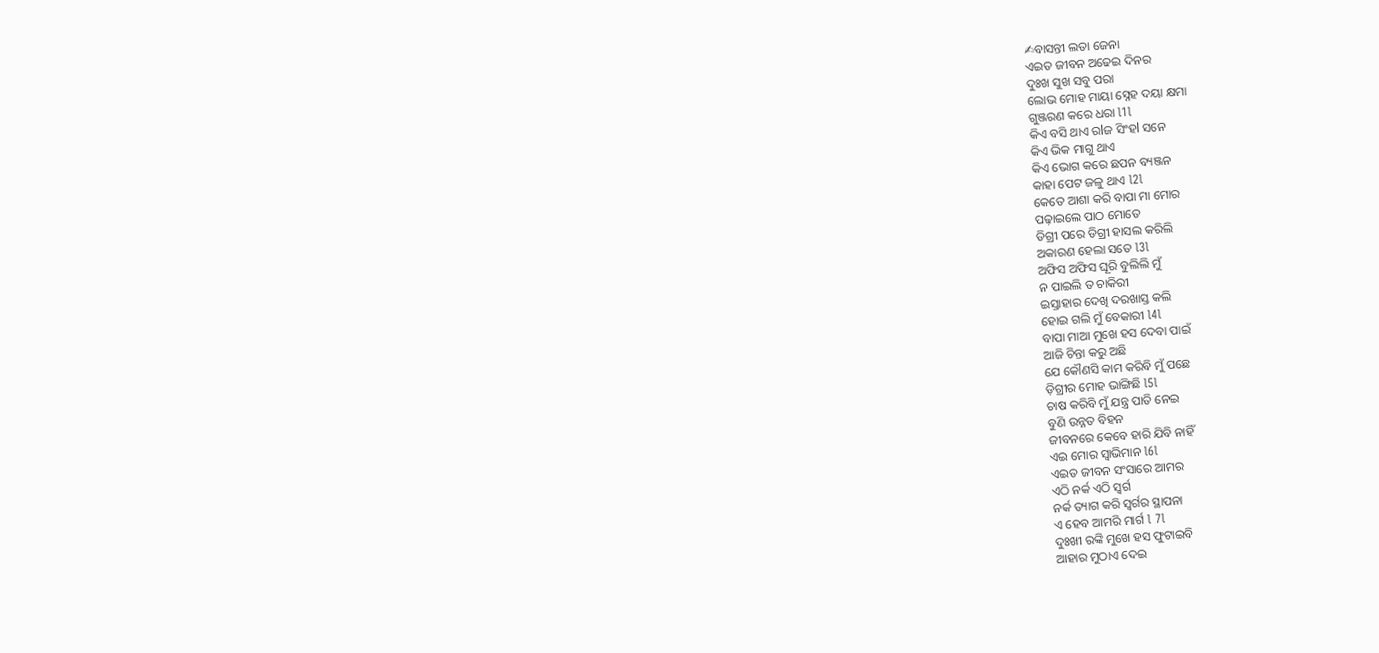✍ବାସନ୍ତୀ ଲତା ଜେନା
ଏଇତ ଜୀବନ ଅଢେଇ ଦିନର
ଦୁଃଖ ସୁଖ ସବୁ ପରା
ଲୋଭ ମୋହ ମାୟା ସ୍ନେହ ଦୟା କ୍ଷମା
ଗୁଞ୍ଜରଣ କରେ ଧରା l1l
କିଏ ବସି ଥାଏ ରlଜ ସିଂହl ସନେ
କିଏ ଭିକ ମାଗୁ ଥାଏ
କିଏ ଭୋଗ କରେ ଛପନ ବ୍ୟଞ୍ଜନ
କାହା ପେଟ ଜଳୁ ଥାଏ l2l
କେତେ ଆଶା କରି ବାପା ମା ମୋର
ପଢ଼ାଇଲେ ପାଠ ମୋତେ
ଡିଗ୍ରୀ ପରେ ଡିଗ୍ରୀ ହାସଲ କରିଲି
ଅକାରଣ ହେଲା ସତେ l3l
ଅଫିସ ଅଫିସ ଘୂରି ବୁଲିଲି ମୁଁ
ନ ପାଇଲି ତ ଚାକିରୀ
ଇସ୍ତାହାର ଦେଖି ଦରଖାସ୍ତ କଲି
ହୋଇ ଗଲି ମୁଁ ବେକାରୀ l4l
ବାପା ମାଆ ମୁଖେ ହସ ଦେବା ପାଇଁ
ଆଜି ଚିନ୍ତା କରୁ ଅଛି
ଯେ କୌଣସି କାମ କରିବି ମୁଁ ପଛେ
ଡ଼ିଗ୍ରୀର ମୋହ ଭାଙ୍ଗିଛି l5l
ଚାଷ କରିବି ମୁଁ ଯନ୍ତ୍ର ପାତି ନେଇ
ବୁଣି ଉନ୍ନତ ବିହନ
ଜୀବନରେ କେବେ ହାରି ଯିବି ନାହିଁ
ଏଇ ମୋର ସ୍ୱାଭିମାନ l6l
ଏଇତ ଜୀବନ ସଂସାରେ ଆମର
ଏଠି ନର୍କ ଏଠି ସ୍ୱର୍ଗ
ନର୍କ ତ୍ୟାଗ କରି ସ୍ୱର୍ଗର ସ୍ଥାପନା
ଏ ହେବ ଆମରି ମାର୍ଗ l 7l
ଦୁଃଖୀ ରଙ୍କି ମୁଖେ ହସ ଫୁଟାଇବି
ଆହାର ମୁଠାଏ ଦେଇ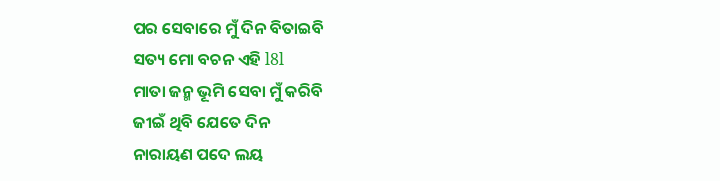ପର ସେବାରେ ମୁଁ ଦିନ ବିତାଇବି
ସତ୍ୟ ମୋ ବଚନ ଏହି l8l
ମାତା ଜନ୍ମ ଭୂମି ସେବା ମୁଁ କରିବି
ଜୀଇଁ ଥିବି ଯେତେ ଦିନ
ନାରାୟଣ ପଦେ ଲୟ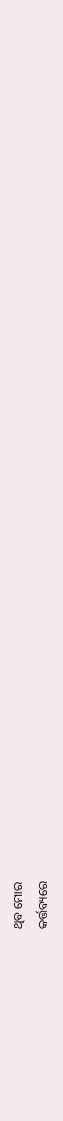ଥିବ ମୋର
କର୍ତ୍ତବ୍ୟରେ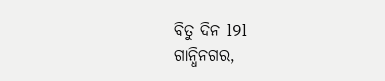ବିତୁ ଦିନ l9l
ଗାନ୍ଧିନଗର,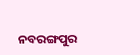ନବରଙ୍ଗପୁର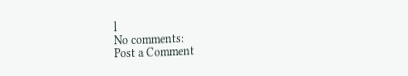l
No comments:
Post a Comment